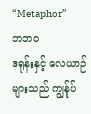“Metaphor”
ဘဘဝ
ဒရုန်းနှင့် လေယာဉ်များသည် ကျွန်ုပ်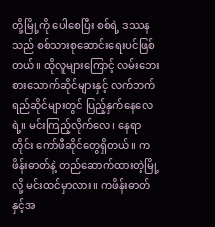တို့မြို့ကို ပေါစေပြီး စစ်ရဲ့ ဒဿနသည် စစ်သားစုဆောင်းရေးပင်ဖြစ်တယ်။ ထိုလူများကြောင့် လမ်းဘေးစားသောက်ဆိုင်များနှင့် လက်ဘက်ရည်ဆိုင်များတွင် ပြည့်နှက်နေလေရဲ့။ မင်းကြည့်လိုက်လေ၊ နေရာတိုင်း ကော်ဖီဆိုင်တွေရှိတယ်။ ကဖိန်းဓာတ်နဲ့ တည်ဆောက်ထားတဲ့မြို့လို့ မင်းထင်မှာလား။ ကဖိန်းဓာတ်နှင့်အ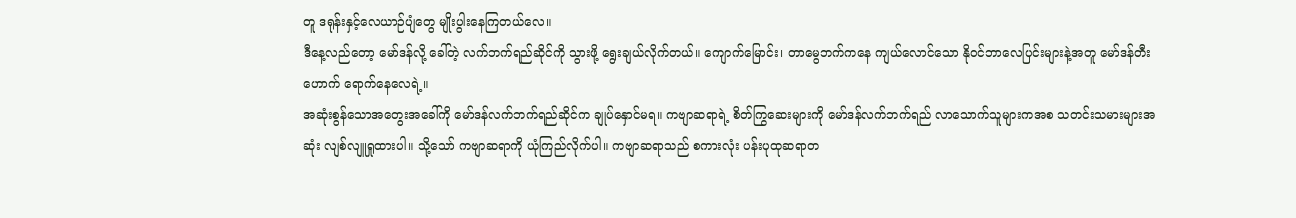တူ ဒရုန်းနှင့်လေယာဉ်ပျံတွေ မျိုးပွါးနေကြတယ်လေ။
ဒီနေ့လည်တော့ မော်ဒန်လို့ ခေါ်တဲ့ လက်ဘက်ရည်ဆိုင်ကို သွားဖို့ ရွေးချယ်လိုက်တယ်။ ကျောက်မြောင်း၊ တာမွေဘက်ကနေ ကျယ်လောင်သော နိုဝင်ဘာလေပြင်းများနဲ့အတူ မော်ဒန်တီးဟောက် ရောက်နေလေရဲ့။
အဆုံးစွန်သောအတွေးအခေါ်ကို မော်ဒန်လက်ဘက်ရည်ဆိုင်က ချုပ်နှောင်မရ။ ကဗျာဆရာရဲ့ စိတ်ကြွဆေးများကို မော်ဒန်လက်ဘက်ရည် လာသောက်သူများကအစ သတင်းသမားများအဆုံး လျစ်လျူရှုထားပါ။ သို့သော် ကဗျာဆရာကို ယုံကြည်လိုက်ပါ။ ကဗျာဆရာသည် စကားလုံး ပန်းပုထုဆရာတ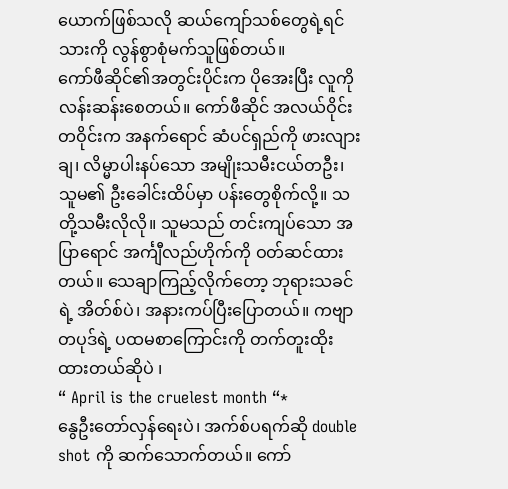ယောက်ဖြစ်သလို ဆယ်ကျော်သစ်တွေရဲ့ရင်သားကို လွန်စွာစုံမက်သူဖြစ်တယ်။
ကော်ဖီဆိုင်၏အတွင်းပိုင်းက ပိုအေးပြီး လူကို လန်းဆန်းစေတယ်။ ကော်ဖီဆိုင် အလယ်ဝိုင်းတဝိုင်းက အနက်ရောင် ဆံပင်ရှည်ကို ဖားလျားချ၊ လိမ္မာပါးနပ်သော အမျိုးသမီးငယ်တဦး၊ သူမ၏ ဦးခေါင်းထိပ်မှာ ပန်းတွေစိုက်လို့။ သတို့သမီးလိုလို။ သူမသည် တင်းကျပ်သော အပြာရောင် အင်္ကျီလည်ဟိုက်ကို ဝတ်ဆင်ထားတယ်။ သေချာကြည့်လိုက်တော့ ဘုရားသခင်ရဲ့ အိတ်စ်ပဲ၊ အနားကပ်ပြီးပြောတယ်။ ကဗျာတပုဒ်ရဲ့ ပထမစာကြောင်းကို တက်တူးထိုးထားတယ်ဆိုပဲ ၊
“ April is the cruelest month “*
နွေဦးတော်လှန်ရေးပဲ၊ အက်စ်ပရက်ဆို double shot ကို ဆက်သောက်တယ်။ ကော်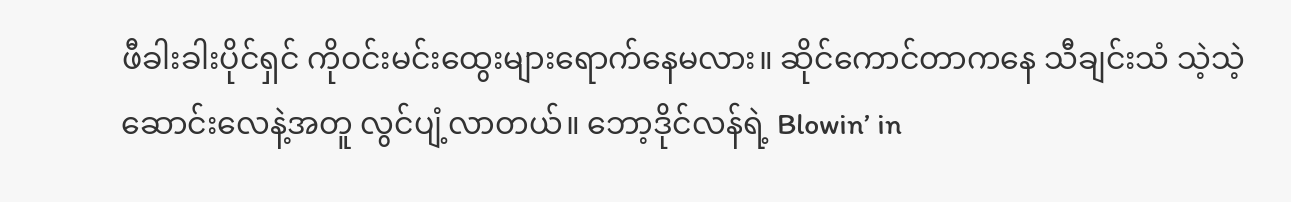ဖီခါးခါးပိုင်ရှင် ကိုဝင်းမင်းထွေးများရောက်နေမလား။ ဆိုင်ကောင်တာကနေ သီချင်းသံ သဲ့သဲ့ ဆောင်းလေနဲ့အတူ လွင်ပျံ့လာတယ်။ ဘော့ဒိုင်လန်ရဲ့ Blowin’ in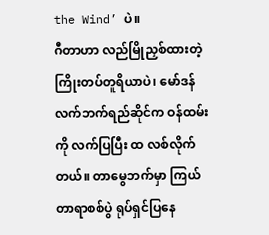the Wind’ ပဲ။
ဂီတာဟာ လည်မြိုညှစ်ထားတဲ့ ကြိုးတပ်တူရိယာပဲ၊ မော်ဒန်လက်ဘက်ရည်ဆိုင်က ဝန်ထမ်းကို လက်ပြပြီး ထ လစ်လိုက်တယ်။ တာမွေဘက်မှာ ကြယ်တာရာစစ်ပွဲ ရုပ်ရှင်ပြနေ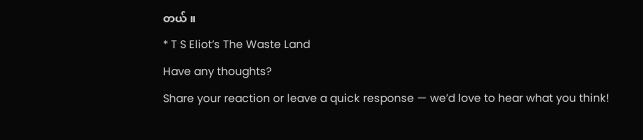တယ်။
* T S Eliot’s The Waste Land
Have any thoughts?
Share your reaction or leave a quick response — we’d love to hear what you think!